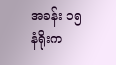အခန်း ၁၅ နံရိုးက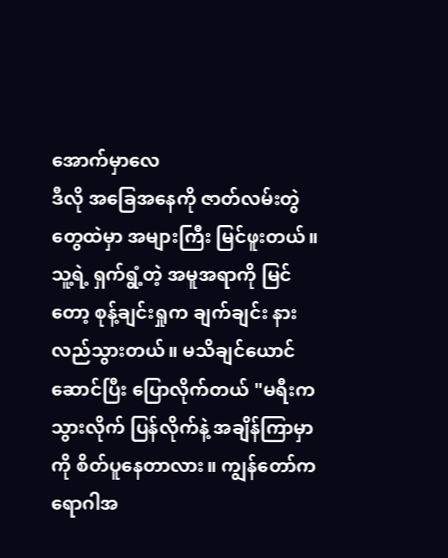အောက်မှာလေ
ဒီလို အခြေအနေကို ဇာတ်လမ်းတွဲတွေထဲမှာ အများကြီး မြင်ဖူးတယ်။ သူ့ရဲ့ ရှက်ရွံ့တဲ့ အမူအရာကို မြင်တော့ စုန့်ချင်းရှုက ချက်ချင်း နားလည်သွားတယ်။ မသိချင်ယောင်ဆောင်ပြီး ပြောလိုက်တယ် "မရီးက သွားလိုက် ပြန်လိုက်နဲ့ အချိန်ကြာမှာကို စိတ်ပူနေတာလား။ ကျွန်တော်က ရောဂါအ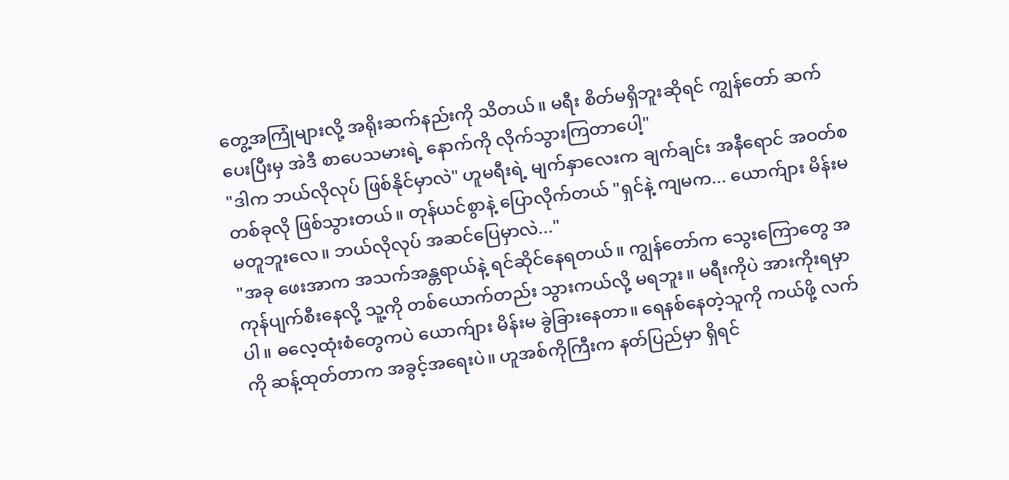တွေ့အကြုံများလို့ အရိုးဆက်နည်းကို သိတယ်။ မရီး စိတ်မရှိဘူးဆိုရင် ကျွန်တော် ဆက်ပေးပြီးမှ အဲဒီ စာပေသမားရဲ့ နောက်ကို လိုက်သွားကြတာပေါ့"
"ဒါက ဘယ်လိုလုပ် ဖြစ်နိုင်မှာလဲ" ဟူမရီးရဲ့ မျက်နှာလေးက ချက်ချင်း အနီရောင် အဝတ်စတစ်ခုလို ဖြစ်သွားတယ်။ တုန်ယင်စွာနဲ့ ပြောလိုက်တယ် "ရှင်နဲ့ ကျမက... ယောက်ျား မိန်းမ မတူဘူးလေ။ ဘယ်လိုလုပ် အဆင်ပြေမှာလဲ..."
"အခု ဖေးအာက အသက်အန္တရာယ်နဲ့ ရင်ဆိုင်နေရတယ်။ ကျွန်တော်က သွေးကြောတွေ အကုန်ပျက်စီးနေလို့ သူ့ကို တစ်ယောက်တည်း သွားကယ်လို့ မရဘူး။ မရီးကိုပဲ အားကိုးရမှာပါ။ ဓလေ့ထုံးစံတွေကပဲ ယောက်ျား မိန်းမ ခွဲခြားနေတာ။ ရေနစ်နေတဲ့သူကို ကယ်ဖို့ လက်ကို ဆန့်ထုတ်တာက အခွင့်အရေးပဲ။ ဟူအစ်ကိုကြီးက နတ်ပြည်မှာ ရှိရင်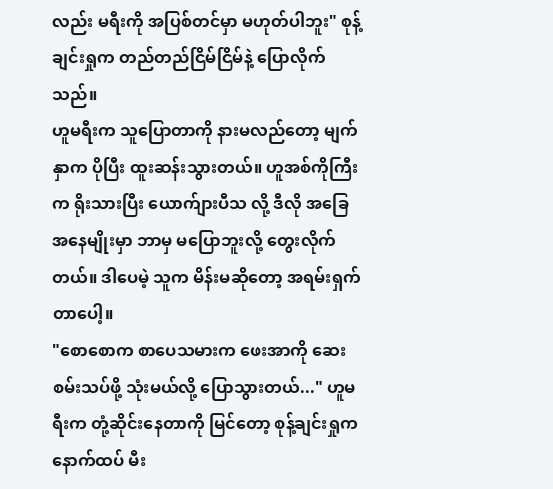လည်း မရီးကို အပြစ်တင်မှာ မဟုတ်ပါဘူး" စုန့်ချင်းရှုက တည်တည်ငြိမ်ငြိမ်နဲ့ ပြောလိုက်သည်။
ဟူမရီးက သူပြောတာကို နားမလည်တော့ မျက်နှာက ပိုပြီး ထူးဆန်းသွားတယ်။ ဟူအစ်ကိုကြီးက ရိုးသားပြီး ယောက်ျားပီသ လို့ ဒီလို အခြေအနေမျိုးမှာ ဘာမှ မပြောဘူးလို့ တွေးလိုက်တယ်။ ဒါပေမဲ့ သူက မိန်းမဆိုတော့ အရမ်းရှက်တာပေါ့။
"စောစောက စာပေသမားက ဖေးအာကို ဆေးစမ်းသပ်ဖို့ သုံးမယ်လို့ ပြောသွားတယ်..." ဟူမရီးက တုံ့ဆိုင်းနေတာကို မြင်တော့ စုန့်ချင်းရှုက နောက်ထပ် မီး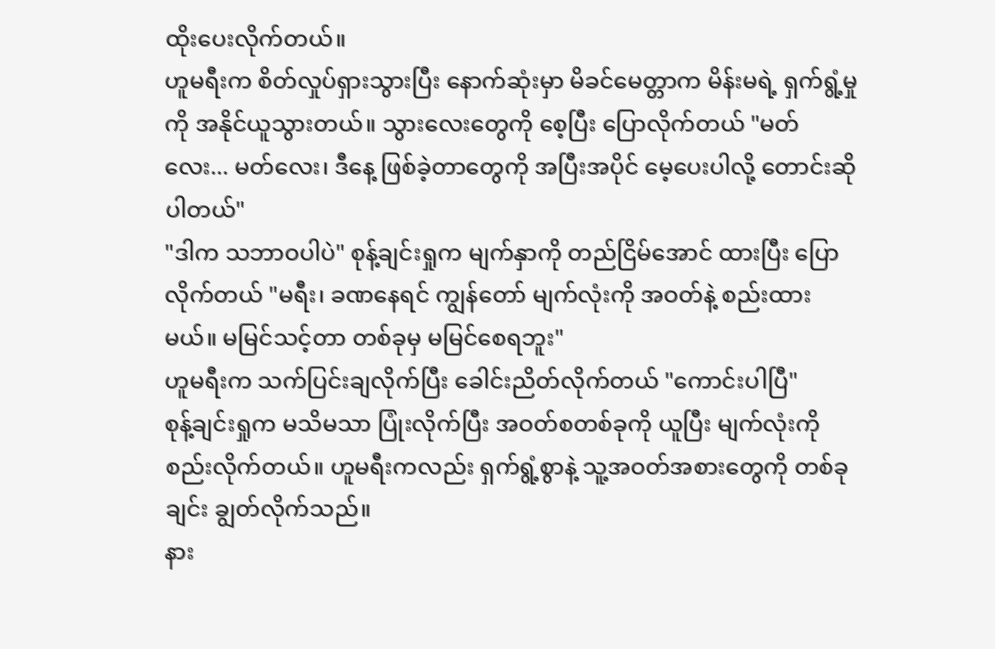ထိုးပေးလိုက်တယ်။
ဟူမရီးက စိတ်လှုပ်ရှားသွားပြီး နောက်ဆုံးမှာ မိခင်မေတ္တာက မိန်းမရဲ့ ရှက်ရွံ့မှုကို အနိုင်ယူသွားတယ်။ သွားလေးတွေကို စေ့ပြီး ပြောလိုက်တယ် "မတ်လေး... မတ်လေး၊ ဒီနေ့ ဖြစ်ခဲ့တာတွေကို အပြီးအပိုင် မေ့ပေးပါလို့ တောင်းဆိုပါတယ်"
"ဒါက သဘာဝပါပဲ" စုန့်ချင်းရှုက မျက်နှာကို တည်ငြိမ်အောင် ထားပြီး ပြောလိုက်တယ် "မရီး၊ ခဏနေရင် ကျွန်တော် မျက်လုံးကို အဝတ်နဲ့ စည်းထားမယ်။ မမြင်သင့်တာ တစ်ခုမှ မမြင်စေရဘူး"
ဟူမရီးက သက်ပြင်းချလိုက်ပြီး ခေါင်းညိတ်လိုက်တယ် "ကောင်းပါပြီ"
စုန့်ချင်းရှုက မသိမသာ ပြုံးလိုက်ပြီး အဝတ်စတစ်ခုကို ယူပြီး မျက်လုံးကို စည်းလိုက်တယ်။ ဟူမရီးကလည်း ရှက်ရွံ့စွာနဲ့ သူ့အဝတ်အစားတွေကို တစ်ခုချင်း ချွတ်လိုက်သည်။
နား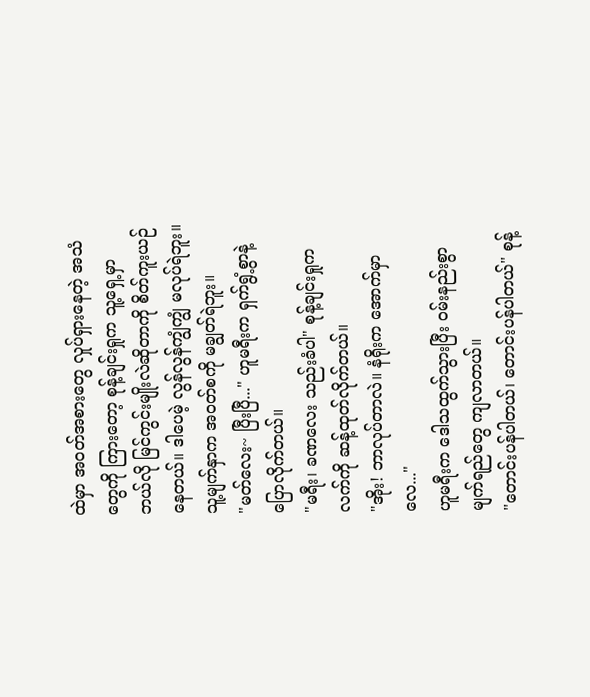ထဲမှာ အဝတ်အစားတွေ လှုပ်ရှားနေတဲ့ အသံတွေကို ကြားတော့ စုန့်ချင်းရှုက သူ့ရှေ့မှာ ဘယ်လို မြင်ကွင်းမျိုးလဲဆိုတာကို စိတ်ကူးယဉ်နေတယ်။ ဒါပေမဲ့ လွန်လွန်ကျွံကျွံ မလုပ်ရဲဘူး။ သူ့မျက်နှာက အဝတ်စကို မချွတ်ရဲဘူး။
"မတ်လေး~ ပြီးပြီ..." ဟူမရီးက ရှက်ရွံ့စွာနဲ့ ပြောလိုက်တယ်။
"မရီး၊ ခဏလေး သည်းခံပါ" စုန့်ချင်းရှုက လက်ကို ဆန့်ထုတ်လိုက်တယ်။
"အိုး! ဘာလုပ်တာလဲ။ နံရိုးက အောက်မှာလေ..."
ဟူမရီးက ဒေါသထွက်သွားပြီး ဝမ်းနည်းစွာ မျက်ရည်တွေ ကျလာတယ်။
"တောင်းပန်ပါတယ်၊ တောင်းပန်ပါတယ်" စုန့်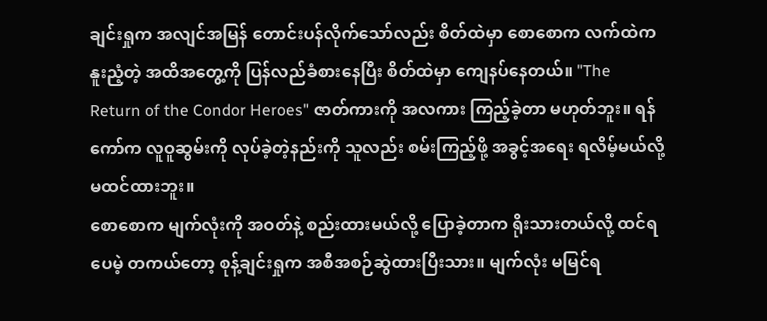ချင်းရှုက အလျင်အမြန် တောင်းပန်လိုက်သော်လည်း စိတ်ထဲမှာ စောစောက လက်ထဲက နူးညံ့တဲ့ အထိအတွေ့ကို ပြန်လည်ခံစားနေပြီး စိတ်ထဲမှာ ကျေနပ်နေတယ်။ "The Return of the Condor Heroes" ဇာတ်ကားကို အလကား ကြည့်ခဲ့တာ မဟုတ်ဘူး။ ရန်ကော်က လူဝူဆွမ်းကို လုပ်ခဲ့တဲ့နည်းကို သူလည်း စမ်းကြည့်ဖို့ အခွင့်အရေး ရလိမ့်မယ်လို့ မထင်ထားဘူး။
စောစောက မျက်လုံးကို အဝတ်နဲ့ စည်းထားမယ်လို့ ပြောခဲ့တာက ရိုးသားတယ်လို့ ထင်ရပေမဲ့ တကယ်တော့ စုန့်ချင်းရှုက အစီအစဉ်ဆွဲထားပြီးသား။ မျက်လုံး မမြင်ရ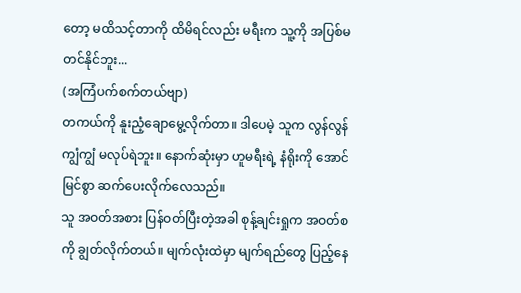တော့ မထိသင့်တာကို ထိမိရင်လည်း မရီးက သူ့ကို အပြစ်မတင်နိုင်ဘူး...
(အကြံပက်စက်တယ်ဗျာ)
တကယ်ကို နူးညံ့ချောမွေ့လိုက်တာ။ ဒါပေမဲ့ သူက လွန်လွန်ကျွံကျွံ မလုပ်ရဲဘူး။ နောက်ဆုံးမှာ ဟူမရီးရဲ့ နံရိုးကို အောင်မြင်စွာ ဆက်ပေးလိုက်လေသည်။
သူ အဝတ်အစား ပြန်ဝတ်ပြီးတဲ့အခါ စုန့်ချင်းရှုက အဝတ်စကို ချွတ်လိုက်တယ်။ မျက်လုံးထဲမှာ မျက်ရည်တွေ ပြည့်နေ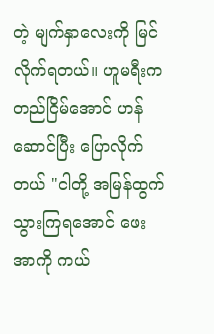တဲ့ မျက်နှာလေးကို မြင်လိုက်ရတယ်။ ဟူမရီးက တည်ငြိမ်အောင် ဟန်ဆောင်ပြီး ပြောလိုက်တယ် "ငါတို့ အမြန်ထွက်သွားကြရအောင် ဖေးအာကို ကယ်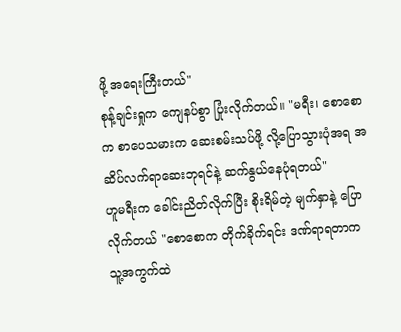ဖို့ အရေးကြီးတယ်"
စုန့်ချင်းရှုက ကျေနပ်စွာ ပြုံးလိုက်တယ်။ "မရီး၊ စောစောက စာပေသမားက ဆေးစမ်းသပ်ဖို့ လို့ပြောသွားပုံအရ အဆိပ်လက်ရာဆေးဘုရင်နဲ့ ဆက်နွယ်နေပုံရတယ်"
ဟူမရီးက ခေါင်းညိတ်လိုက်ပြီး စိုးရိမ်တဲ့ မျက်နှာနဲ့ ပြောလိုက်တယ် "စောစောက တိုက်ခိုက်ရင်း ဒဏ်ရာရတာက သူ့အကွက်ထဲ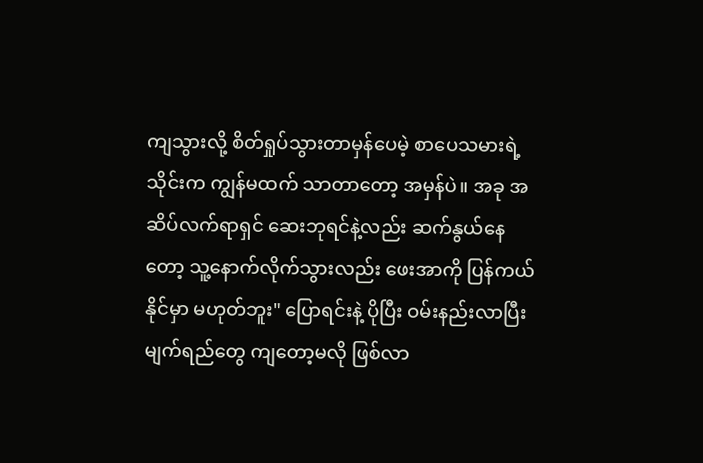ကျသွားလို့ စိတ်ရှုပ်သွားတာမှန်ပေမဲ့ စာပေသမားရဲ့ သိုင်းက ကျွန်မထက် သာတာတော့ အမှန်ပဲ။ အခု အဆိပ်လက်ရာရှင် ဆေးဘုရင်နဲ့လည်း ဆက်နွယ်နေတော့ သူ့နောက်လိုက်သွားလည်း ဖေးအာကို ပြန်ကယ်နိုင်မှာ မဟုတ်ဘူး" ပြောရင်းနဲ့ ပိုပြီး ဝမ်းနည်းလာပြီး မျက်ရည်တွေ ကျတော့မလို ဖြစ်လာ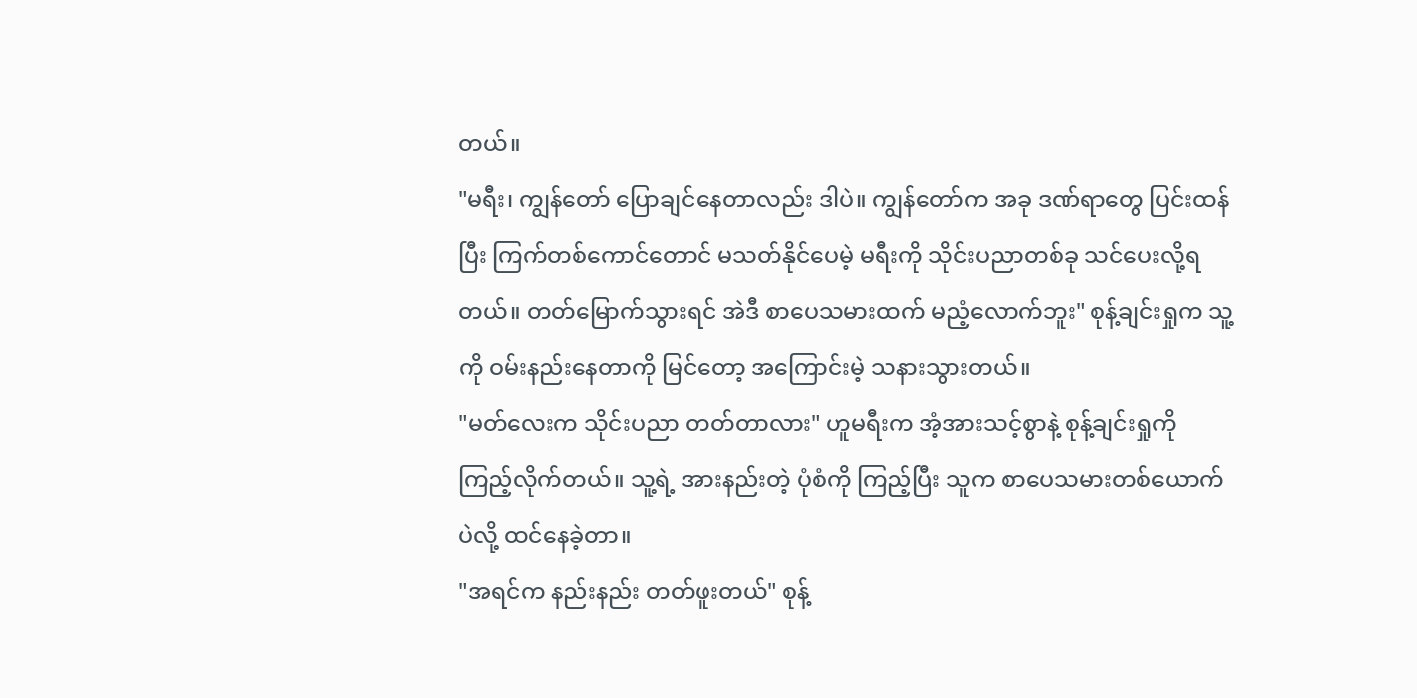တယ်။
"မရီး၊ ကျွန်တော် ပြောချင်နေတာလည်း ဒါပဲ။ ကျွန်တော်က အခု ဒဏ်ရာတွေ ပြင်းထန်ပြီး ကြက်တစ်ကောင်တောင် မသတ်နိုင်ပေမဲ့ မရီးကို သိုင်းပညာတစ်ခု သင်ပေးလို့ရတယ်။ တတ်မြောက်သွားရင် အဲဒီ စာပေသမားထက် မညံ့လောက်ဘူး" စုန့်ချင်းရှုက သူ့ကို ဝမ်းနည်းနေတာကို မြင်တော့ အကြောင်းမဲ့ သနားသွားတယ်။
"မတ်လေးက သိုင်းပညာ တတ်တာလား" ဟူမရီးက အံ့အားသင့်စွာနဲ့ စုန့်ချင်းရှုကို ကြည့်လိုက်တယ်။ သူ့ရဲ့ အားနည်းတဲ့ ပုံစံကို ကြည့်ပြီး သူက စာပေသမားတစ်ယောက်ပဲလို့ ထင်နေခဲ့တာ။
"အရင်က နည်းနည်း တတ်ဖူးတယ်" စုန့်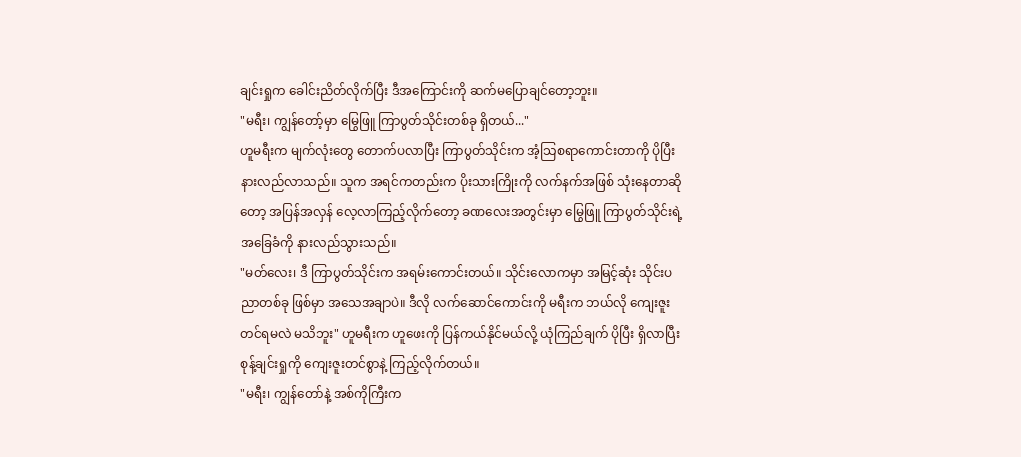ချင်းရှုက ခေါင်းညိတ်လိုက်ပြီး ဒီအကြောင်းကို ဆက်မပြောချင်တော့ဘူး။
"မရီး၊ ကျွန်တော့်မှာ မြွေဖြူ ကြာပွတ်သိုင်းတစ်ခု ရှိတယ်..."
ဟူမရီးက မျက်လုံးတွေ တောက်ပလာပြီး ကြာပွတ်သိုင်းက အံ့သြစရာကောင်းတာကို ပိုပြီး နားလည်လာသည်။ သူက အရင်ကတည်းက ပိုးသားကြိုးကို လက်နက်အဖြစ် သုံးနေတာဆိုတော့ အပြန်အလှန် လေ့လာကြည့်လိုက်တော့ ခဏလေးအတွင်းမှာ မြွေဖြူ ကြာပွတ်သိုင်းရဲ့ အခြေခံကို နားလည်သွားသည်။
"မတ်လေး၊ ဒီ ကြာပွတ်သိုင်းက အရမ်းကောင်းတယ်။ သိုင်းလောကမှာ အမြင့်ဆုံး သိုင်းပညာတစ်ခု ဖြစ်မှာ အသေအချာပဲ။ ဒီလို လက်ဆောင်ကောင်းကို မရီးက ဘယ်လို ကျေးဇူးတင်ရမလဲ မသိဘူး" ဟူမရီးက ဟူဖေးကို ပြန်ကယ်နိုင်မယ်လို့ ယုံကြည်ချက် ပိုပြီး ရှိလာပြီး စုန့်ချင်းရှုကို ကျေးဇူးတင်စွာနဲ့ ကြည့်လိုက်တယ်။
"မရီး၊ ကျွန်တော်နဲ့ အစ်ကိုကြီးက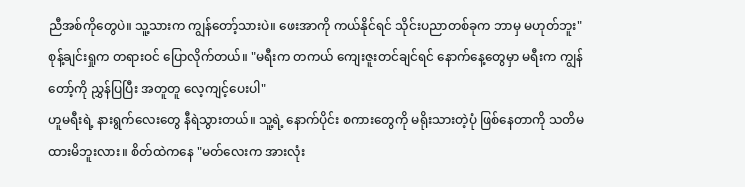ညီအစ်ကိုတွေပဲ။ သူ့သားက ကျွန်တော့်သားပဲ။ ဖေးအာကို ကယ်နိုင်ရင် သိုင်းပညာတစ်ခုက ဘာမှ မဟုတ်ဘူး" စုန့်ချင်းရှုက တရားဝင် ပြောလိုက်တယ်။ "မရီးက တကယ် ကျေးဇူးတင်ချင်ရင် နောက်နေ့တွေမှာ မရီးက ကျွန်တော့်ကို ညွှန်ပြပြီး အတူတူ လေ့ကျင့်ပေးပါ"
ဟူမရီးရဲ့ နားရွက်လေးတွေ နီရဲသွားတယ်။ သူ့ရဲ့ နောက်ပိုင်း စကားတွေကို မရိုးသားတဲ့ပုံ ဖြစ်နေတာကို သတိမထားမိဘူးလား။ စိတ်ထဲကနေ "မတ်လေးက အားလုံး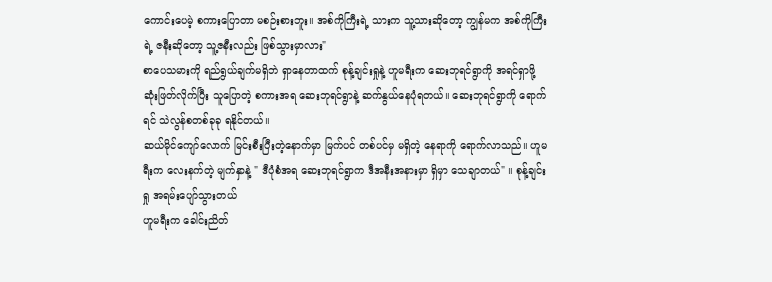ကောင်းပေမဲ့ စကားပြောတာ မစဉ်းစားဘူး။ အစ်ကိုကြီးရဲ့ သားက သူ့သားဆိုတော့ ကျွန်မက အစ်ကိုကြီးရဲ့ ဇနီးဆိုတော့ သူ့ဇနီးလည်း ဖြစ်သွားမှာလား"
စာပေသမားကို ရည်ရွယ်ချက်မရှိဘဲ ရှာနေတာထက် စုန့်ချင်းရှုနဲ့ ဟူမရီးက ဆေးဘုရင်ရွာကို အရင်ရှာဖို့ ဆုံးဖြတ်လိုက်ပြီး သူပြောတဲ့ စကားအရ ဆေးဘုရင်ရွာနဲ့ ဆက်နွယ်နေပုံရတယ်။ ဆေးဘုရင်ရွာကို ရောက်ရင် သဲလွန်စတစ်ခုခု ရနိုင်တယ်။
ဆယ်မိုင်ကျော်လောက် မြင်းစီးပြီးတဲ့နောက်မှာ မြက်ပင် တစ်ပင်မှ မရှိတဲ့ နေရာကို ရောက်လာသည်။ ဟူမရီးက လေးနက်တဲ့ မျက်နှာနဲ့ " ဒီပုံစံအရ ဆေးဘုရင်ရွာက ဒီအနီးအနားမှာ ရှိမှာ သေချာတယ်" ။ စုန့်ချင်းရှု အရမ်းပျော်သွားတယ်
ဟူမရီးက ခေါင်းညိတ်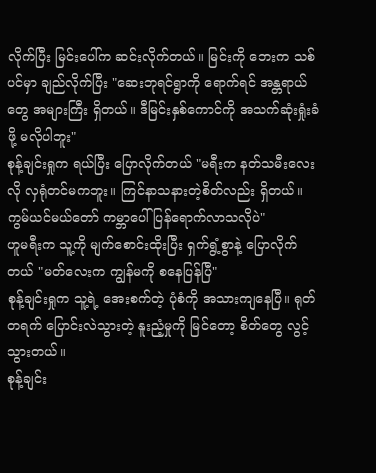လိုက်ပြီး မြင်းပေါ်က ဆင်းလိုက်တယ်။ မြင်းကို ဘေးက သစ်ပင်မှာ ချည်လိုက်ပြီး "ဆေးဘုရင်ရွာကို ရောက်ရင် အန္တရာယ်တွေ အများကြီး ရှိတယ်။ ဒီမြင်းနှစ်ကောင်ကို အသက်ဆုံးရှုံးခံဖို့ မလိုပါဘူး"
စုန့်ချင်းရှုက ရယ်ပြီး ပြောလိုက်တယ် "မရီးက နတ်သမီးလေးလို လှရုံတင်မကဘူး။ ကြင်နာသနားတဲ့စိတ်လည်း ရှိတယ်။ ကွမ်ယင်မယ်တော် ကမ္ဘာပေါ် ပြန်ရောက်လာသလိုပဲ"
ဟူမရီးက သူ့ကို မျက်စောင်းထိုးပြီး ရှက်ရွံ့စွာနဲ့ ပြောလိုက်တယ် "မတ်လေးက ကျွန်မကို စနေပြန်ပြီ"
စုန့်ချင်းရှုက သူ့ရဲ့ အေးစက်တဲ့ ပုံစံကို အသားကျနေပြီ။ ရုတ်တရက် ပြောင်းလဲသွားတဲ့ နူးညံ့မှုကို မြင်တော့ စိတ်တွေ လွင့်သွားတယ်။
စုန့်ချင်း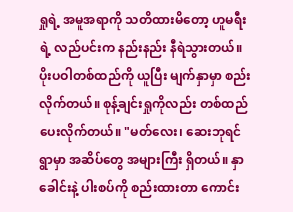ရှုရဲ့ အမူအရာကို သတိထားမိတော့ ဟူမရီးရဲ့ လည်ပင်းက နည်းနည်း နီရဲသွားတယ်။ ပိုးပဝါတစ်ထည်ကို ယူပြီး မျက်နှာမှာ စည်းလိုက်တယ်။ စုန့်ချင်းရှုကိုလည်း တစ်ထည် ပေးလိုက်တယ်။ "မတ်လေး၊ ဆေးဘုရင်ရွာမှာ အဆိပ်တွေ အများကြီး ရှိတယ်။ နှာခေါင်းနဲ့ ပါးစပ်ကို စည်းထားတာ ကောင်း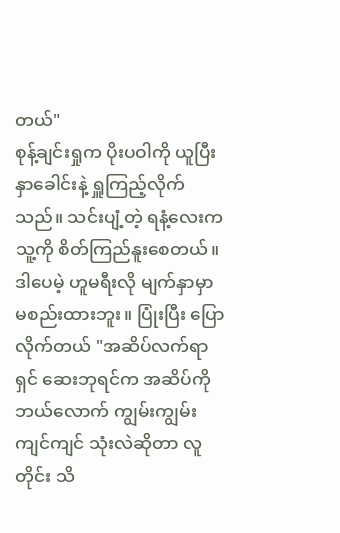တယ်"
စုန့်ချင်းရှုက ပိုးပဝါကို ယူပြီး နှာခေါင်းနဲ့ ရှူကြည့်လိုက်သည်။ သင်းပျံ့တဲ့ ရနံ့လေးက သူ့ကို စိတ်ကြည်နူးစေတယ်။ ဒါပေမဲ့ ဟူမရီးလို မျက်နှာမှာ မစည်းထားဘူး။ ပြုံးပြီး ပြောလိုက်တယ် "အဆိပ်လက်ရာရှင် ဆေးဘုရင်က အဆိပ်ကို ဘယ်လောက် ကျွမ်းကျွမ်းကျင်ကျင် သုံးလဲဆိုတာ လူတိုင်း သိ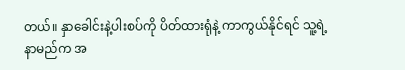တယ်။ နှာခေါင်းနဲ့ပါးစပ်ကို ပိတ်ထားရုံနဲ့ ကာကွယ်နိုင်ရင် သူ့ရဲ့ နာမည်က အ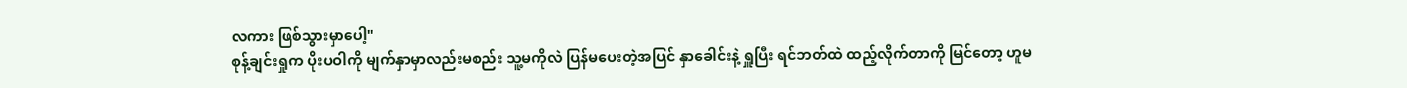လကား ဖြစ်သွားမှာပေါ့"
စုန့်ချင်းရှုက ပိုးပဝါကို မျက်နှာမှာလည်းမစည်း သူ့မကိုလဲ ပြန်မပေးတဲ့အပြင် နှာခေါင်းနဲ့ ရှူပြီး ရင်ဘတ်ထဲ ထည့်လိုက်တာကို မြင်တော့ ဟူမ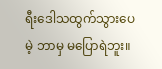ရီးဒေါသထွက်သွားပေမဲ့ ဘာမှ မပြောရဲဘူး။